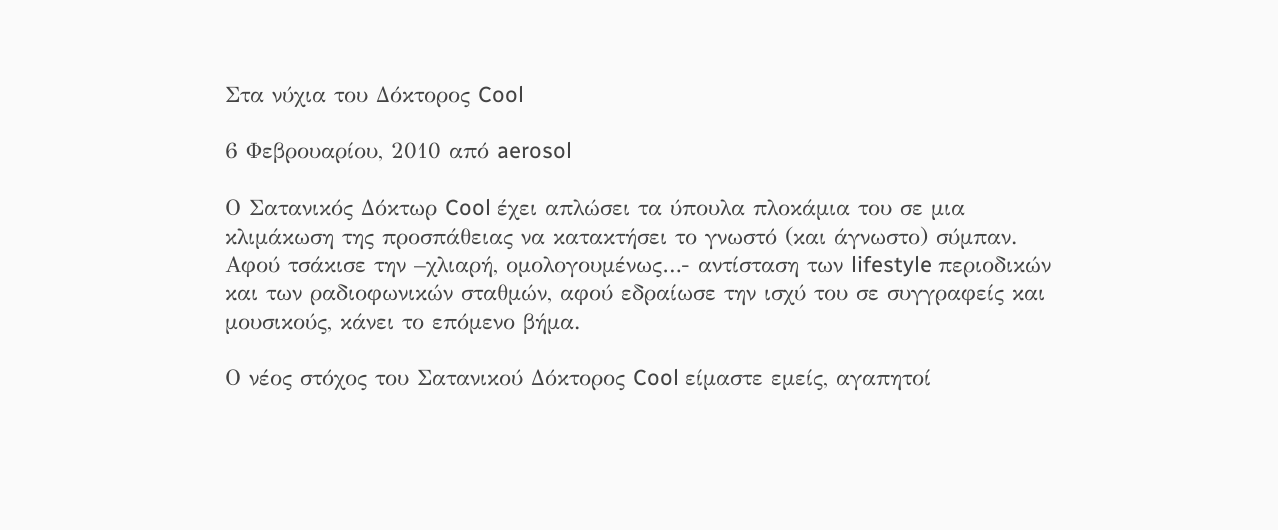Στα νύχια του Δόκτορος Cool

6 Φεβρουαρίου, 2010 από aerosol

Ο Σατανικός Δόκτωρ Cool έχει απλώσει τα ύπουλα πλοκάμια του σε μια κλιμάκωση της προσπάθειας να κατακτήσει το γνωστό (και άγνωστο) σύμπαν. Αφού τσάκισε την –χλιαρή, ομολογουμένως…- αντίσταση των lifestyle περιοδικών και των ραδιοφωνικών σταθμών, αφού εδραίωσε την ισχύ του σε συγγραφείς και μουσικούς, κάνει το επόμενο βήμα.

Ο νέος στόχος του Σατανικού Δόκτορος Cool είμαστε εμείς, αγαπητοί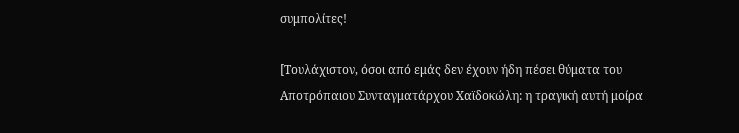συμπολίτες!

[Τουλάχιστον, όσοι από εμάς δεν έχουν ήδη πέσει θύματα του Αποτρόπαιου Συνταγματάρχου Χαϊδοκώλη: η τραγική αυτή μοίρα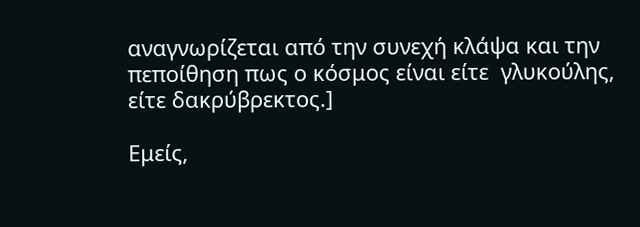αναγνωρίζεται από την συνεχή κλάψα και την πεποίθηση πως ο κόσμος είναι είτε  γλυκούλης, είτε δακρύβρεκτος.]

Εμείς,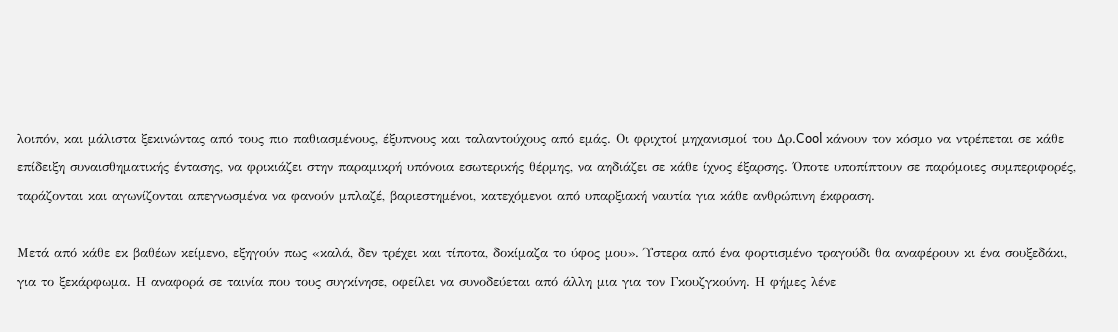λοιπόν, και μάλιστα ξεκινώντας από τους πιο παθιασμένους, έξυπνους και ταλαντούχους από εμάς. Οι φριχτοί μηχανισμοί του Δρ.Cool κάνουν τον κόσμο να ντρέπεται σε κάθε επίδειξη συναισθηματικής έντασης, να φρικιάζει στην παραμικρή υπόνοια εσωτερικής θέρμης, να αηδιάζει σε κάθε ίχνος έξαρσης. Όποτε υποπίπτουν σε παρόμοιες συμπεριφορές, ταράζονται και αγωνίζονται απεγνωσμένα να φανούν μπλαζέ, βαριεστημένοι, κατεχόμενοι από υπαρξιακή ναυτία για κάθε ανθρώπινη έκφραση.

Μετά από κάθε εκ βαθέων κείμενο, εξηγούν πως «καλά, δεν τρέχει και τίποτα, δοκίμαζα το ύφος μου». Ύστερα από ένα φορτισμένο τραγούδι θα αναφέρουν κι ένα σουξεδάκι, για το ξεκάρφωμα. Η αναφορά σε ταινία που τους συγκίνησε, οφείλει να συνοδεύεται από άλλη μια για τον Γκουζγκούνη. Η φήμες λένε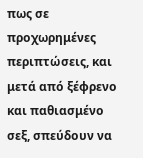πως σε προχωρημένες περιπτώσεις, και μετά από ξέφρενο και παθιασμένο σεξ, σπεύδουν να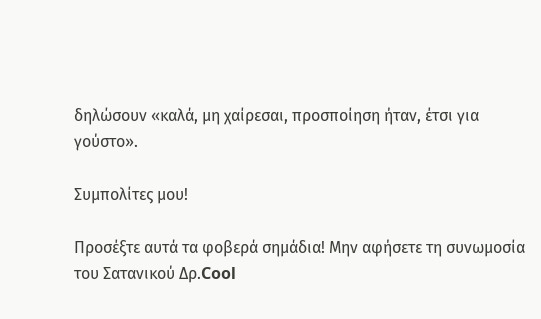δηλώσουν «καλά, μη χαίρεσαι, προσποίηση ήταν, έτσι για γούστο».

Συμπολίτες μου!

Προσέξτε αυτά τα φοβερά σημάδια! Μην αφήσετε τη συνωμοσία του Σατανικού Δρ.Cool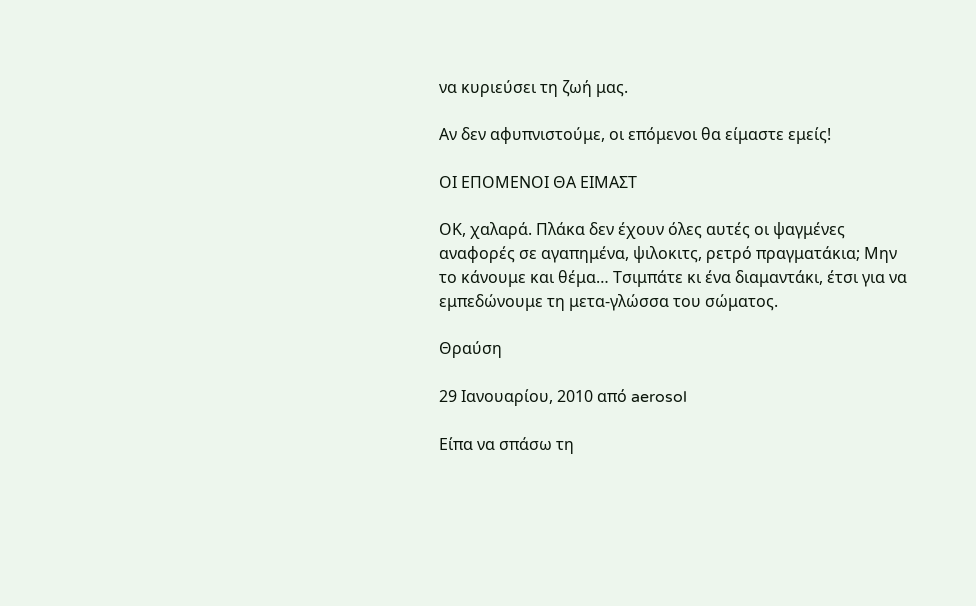να κυριεύσει τη ζωή μας.

Αν δεν αφυπνιστούμε, οι επόμενοι θα είμαστε εμείς!

ΟΙ ΕΠΟΜΕΝΟΙ ΘΑ ΕΙΜΑΣΤ

ΟΚ, χαλαρά. Πλάκα δεν έχουν όλες αυτές οι ψαγμένες αναφορές σε αγαπημένα, ψιλοκιτς, ρετρό πραγματάκια; Μην το κάνουμε και θέμα… Τσιμπάτε κι ένα διαμαντάκι, έτσι για να εμπεδώνουμε τη μετα-γλώσσα του σώματος.

Θραύση

29 Ιανουαρίου, 2010 από aerosol

Είπα να σπάσω τη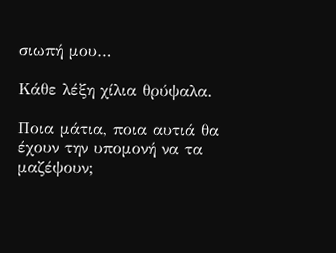σιωπή μου…

Κάθε λέξη χίλια θρύψαλα.

Ποια μάτια, ποια αυτιά θα έχουν την υπομονή να τα μαζέψουν;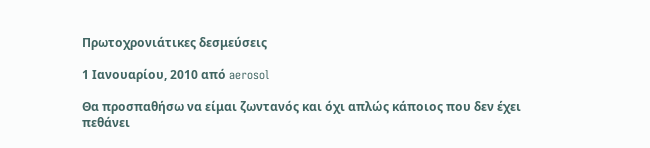Πρωτοχρονιάτικες δεσμεύσεις

1 Ιανουαρίου, 2010 από aerosol

Θα προσπαθήσω να είμαι ζωντανός και όχι απλώς κάποιος που δεν έχει πεθάνει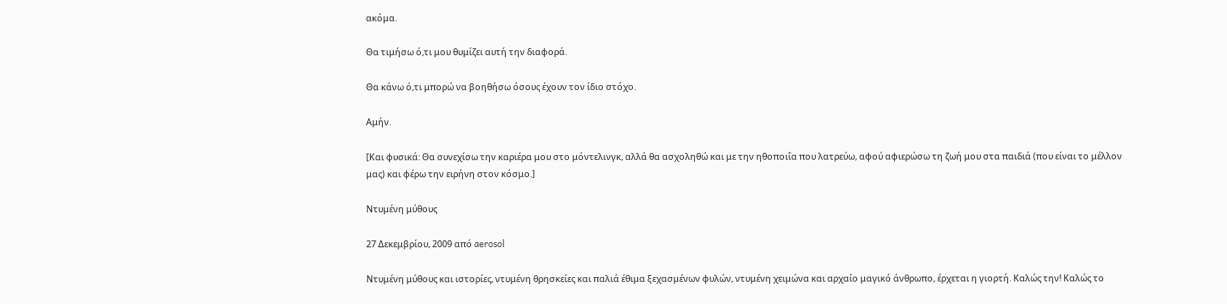ακόμα.

Θα τιμήσω ό,τι μου θυμίζει αυτή την διαφορά.

Θα κάνω ό,τι μπορώ να βοηθήσω όσους έχουν τον ίδιο στόχο.

Αμήν.

[Και φυσικά: Θα συνεχίσω την καριέρα μου στο μόντελινγκ, αλλά θα ασχοληθώ και με την ηθοποιΐα που λατρεύω, αφού αφιερώσω τη ζωή μου στα παιδιά (που είναι το μέλλον μας) και φέρω την ειρήνη στον κόσμο.]

Ντυμένη μύθους

27 Δεκεμβρίου, 2009 από aerosol

Ντυμένη μύθους και ιστορίες, ντυμένη θρησκείες και παλιά έθιμα ξεχασμένων φυλών, ντυμένη χειμώνα και αρχαίο μαγικό άνθρωπο, έρχεται η γιορτή. Καλώς την! Καλώς το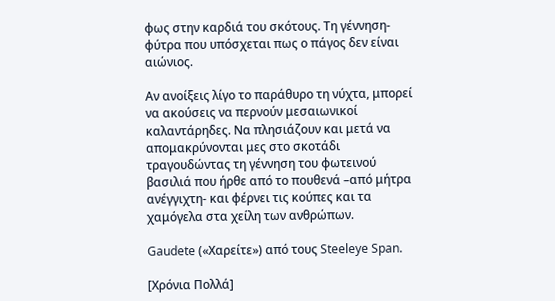φως στην καρδιά του σκότους. Τη γέννηση-φύτρα που υπόσχεται πως ο πάγος δεν είναι αιώνιος.

Αν ανοίξεις λίγο το παράθυρο τη νύχτα, μπορεί να ακούσεις να περνούν μεσαιωνικοί καλαντάρηδες. Να πλησιάζουν και μετά να απομακρύνονται μες στο σκοτάδι τραγουδώντας τη γέννηση του φωτεινού βασιλιά που ήρθε από το πουθενά –από μήτρα ανέγγιχτη- και φέρνει τις κούπες και τα χαμόγελα στα χείλη των ανθρώπων.

Gaudete («Χαρείτε») από τους Steeleye Span.

[Χρόνια Πολλά]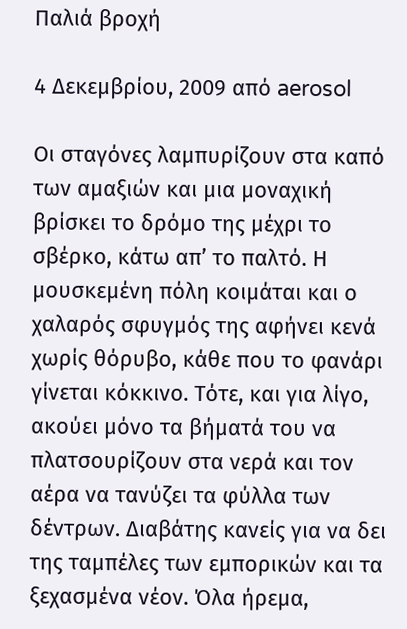Παλιά βροχή

4 Δεκεμβρίου, 2009 από aerosol

Οι σταγόνες λαμπυρίζουν στα καπό των αμαξιών και μια μοναχική βρίσκει το δρόμο της μέχρι το σβέρκο, κάτω απ’ το παλτό. Η μουσκεμένη πόλη κοιμάται και ο χαλαρός σφυγμός της αφήνει κενά χωρίς θόρυβο, κάθε που το φανάρι γίνεται κόκκινο. Τότε, και για λίγο, ακούει μόνο τα βήματά του να πλατσουρίζουν στα νερά και τον αέρα να τανύζει τα φύλλα των δέντρων. Διαβάτης κανείς για να δει της ταμπέλες των εμπορικών και τα ξεχασμένα νέον. Όλα ήρεμα,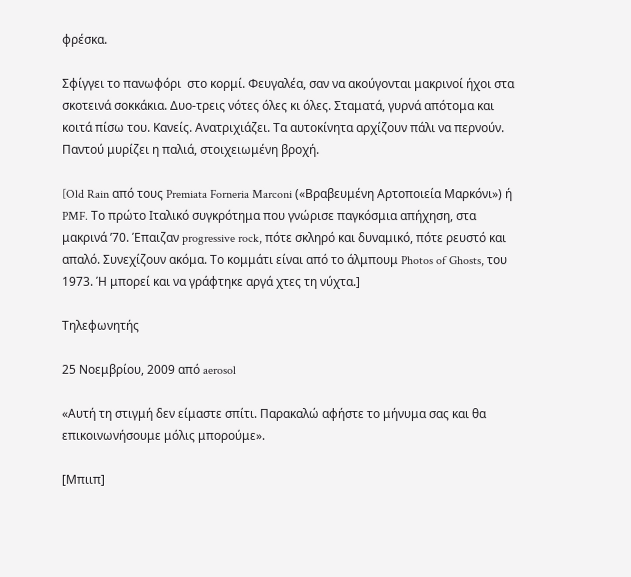φρέσκα.

Σφίγγει το πανωφόρι  στο κορμί. Φευγαλέα, σαν να ακούγονται μακρινοί ήχοι στα σκοτεινά σοκκάκια. Δυο-τρεις νότες όλες κι όλες. Σταματά, γυρνά απότομα και κοιτά πίσω του. Κανείς. Ανατριχιάζει. Τα αυτοκίνητα αρχίζουν πάλι να περνούν. Παντού μυρίζει η παλιά, στοιχειωμένη βροχή.

[Old Rain από τους Premiata Forneria Marconi («Βραβευμένη Αρτοποιεία Μαρκόνι») ή PMF. Το πρώτο Ιταλικό συγκρότημα που γνώρισε παγκόσμια απήχηση, στα μακρινά ’70. Έπαιζαν progressive rock, πότε σκληρό και δυναμικό, πότε ρευστό και απαλό. Συνεχίζουν ακόμα. Το κομμάτι είναι από το άλμπουμ Photos of Ghosts, του 1973. Ή μπορεί και να γράφτηκε αργά χτες τη νύχτα.]

Τηλεφωνητής

25 Νοεμβρίου, 2009 από aerosol

«Αυτή τη στιγμή δεν είμαστε σπίτι. Παρακαλώ αφήστε το μήνυμα σας και θα επικοινωνήσουμε μόλις μπορούμε».

[Μπιιπ]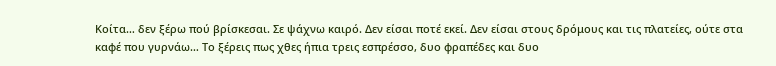Κοίτα… δεν ξέρω πού βρίσκεσαι. Σε ψάχνω καιρό. Δεν είσαι ποτέ εκεί. Δεν είσαι στους δρόμους και τις πλατείες, ούτε στα καφέ που γυρνάω… Το ξέρεις πως χθες ήπια τρεις εσπρέσσο, δυο φραπέδες και δυο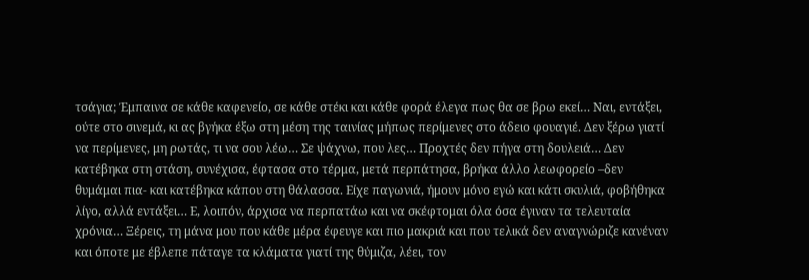τσάγια; Έμπαινα σε κάθε καφενείο, σε κάθε στέκι και κάθε φορά έλεγα πως θα σε βρω εκεί… Ναι, εντάξει, ούτε στο σινεμά, κι ας βγήκα έξω στη μέση της ταινίας μήπως περίμενες στο άδειο φουαγιέ. Δεν ξέρω γιατί να περίμενες, μη ρωτάς, τι να σου λέω… Σε ψάχνω, που λες… Προχτές δεν πήγα στη δουλειά… Δεν κατέβηκα στη στάση, συνέχισα, έφτασα στο τέρμα, μετά περπάτησα, βρήκα άλλο λεωφορείο –δεν θυμάμαι πια- και κατέβηκα κάπου στη θάλασσα. Είχε παγωνιά, ήμουν μόνο εγώ και κάτι σκυλιά, φοβήθηκα λίγο, αλλά εντάξει… Ε, λοιπόν, άρχισα να περπατάω και να σκέφτομαι όλα όσα έγιναν τα τελευταία χρόνια… Ξέρεις, τη μάνα μου που κάθε μέρα έφευγε και πιο μακριά και που τελικά δεν αναγνώριζε κανέναν και όποτε με έβλεπε πάταγε τα κλάματα γιατί της θύμιζα, λέει, τον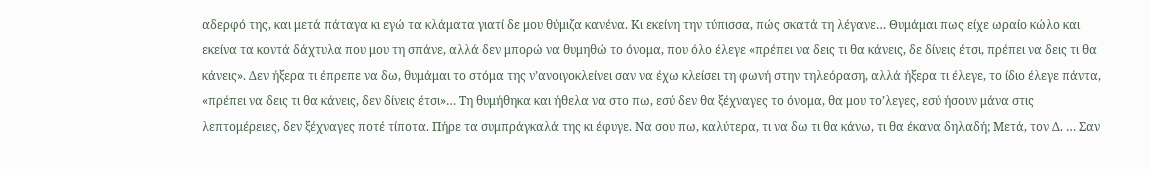αδερφό της, και μετά πάταγα κι εγώ τα κλάματα γιατί δε μου θύμιζα κανένα. Κι εκείνη την τύπισσα, πώς σκατά τη λέγανε… Θυμάμαι πως είχε ωραίο κώλο και εκείνα τα κοντά δάχτυλα που μου τη σπάνε, αλλά δεν μπορώ να θυμηθώ το όνομα, που όλο έλεγε «πρέπει να δεις τι θα κάνεις, δε δίνεις έτσι, πρέπει να δεις τι θα κάνεις». Δεν ήξερα τι έπρεπε να δω, θυμάμαι το στόμα της ν’ανοιγοκλείνει σαν να έχω κλείσει τη φωνή στην τηλεόραση, αλλά ήξερα τι έλεγε, το ίδιο έλεγε πάντα, «πρέπει να δεις τι θα κάνεις, δεν δίνεις έτσι»… Τη θυμήθηκα και ήθελα να στο πω, εσύ δεν θα ξέχναγες το όνομα, θα μου το’λεγες, εσύ ήσουν μάνα στις λεπτομέρειες, δεν ξέχναγες ποτέ τίποτα. Πήρε τα συμπράγκαλά της κι έφυγε. Να σου πω, καλύτερα, τι να δω τι θα κάνω, τι θα έκανα δηλαδή; Μετά, τον Δ. … Σαν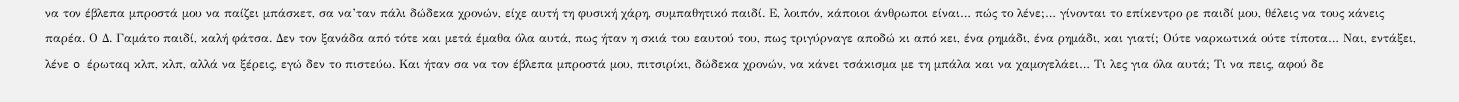να τον έβλεπα μπροστά μου να παίζει μπάσκετ, σα να’ταν πάλι δώδεκα χρονών, είχε αυτή τη φυσική χάρη, συμπαθητικό παιδί. Ε, λοιπόν, κάποιοι άνθρωποι είναι… πώς το λένε;… γίνονται το επίκεντρο ρε παιδί μου, θέλεις να τους κάνεις παρέα. Ο Δ. Γαμάτο παιδί, καλή φάτσα. Δεν τον ξανάδα από τότε και μετά έμαθα όλα αυτά, πως ήταν η σκιά του εαυτού του, πως τριγύρναγε αποδώ κι από κει, ένα ρημάδι, ένα ρημάδι, και γιατί; Ούτε ναρκωτικά ούτε τίποτα… Ναι, εντάξει, λένε o έρωταq κλπ, κλπ, αλλά να ξέρεις, εγώ δεν το πιστεύω. Και ήταν σα να τον έβλεπα μπροστά μου, πιτσιρίκι, δώδεκα χρονών, να κάνει τσάκισμα με τη μπάλα και να χαμογελάει… Τι λες για όλα αυτά; Τι να πεις, αφού δε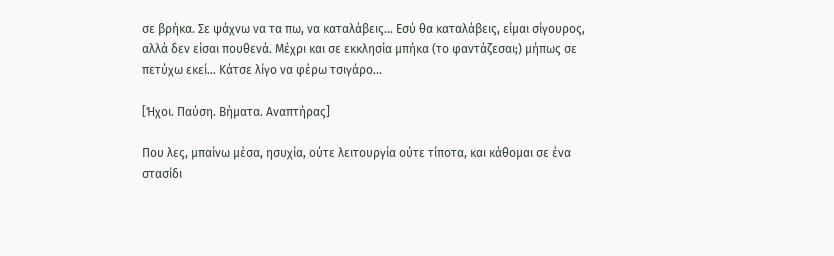σε βρήκα. Σε ψάχνω να τα πω, να καταλάβεις… Εσύ θα καταλάβεις, είμαι σίγουρος, αλλά δεν είσαι πουθενά. Μέχρι και σε εκκλησία μπήκα (το φαντάζεσαι;) μήπως σε πετύχω εκεί… Κάτσε λίγο να φέρω τσιγάρο…

[Ήχοι. Παύση. Βήματα. Αναπτήρας]

Που λες, μπαίνω μέσα, ησυχία, ούτε λειτουργία ούτε τίποτα, και κάθομαι σε ένα στασίδι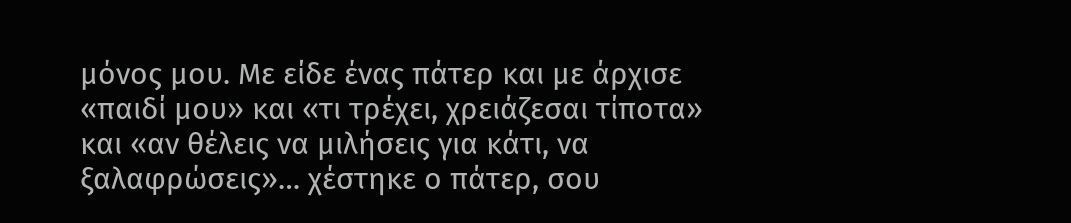μόνος μου. Με είδε ένας πάτερ και με άρχισε «παιδί μου» και «τι τρέχει, χρειάζεσαι τίποτα» και «αν θέλεις να μιλήσεις για κάτι, να ξαλαφρώσεις»… χέστηκε ο πάτερ, σου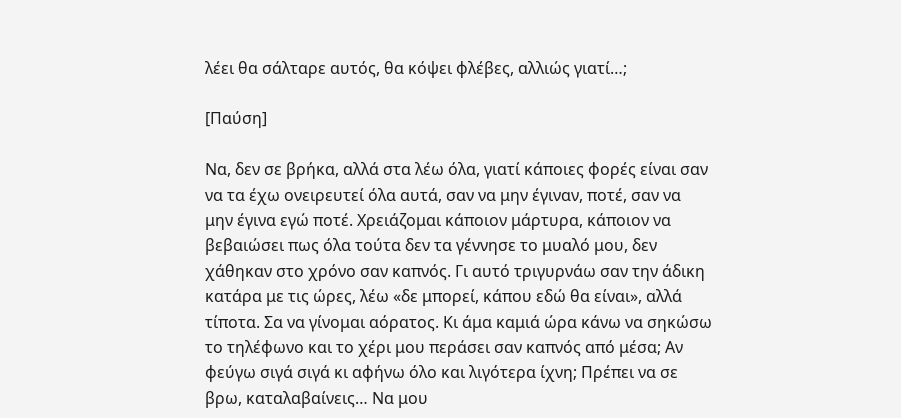λέει θα σάλταρε αυτός, θα κόψει φλέβες, αλλιώς γιατί…;

[Παύση]

Να, δεν σε βρήκα, αλλά στα λέω όλα, γιατί κάποιες φορές είναι σαν να τα έχω ονειρευτεί όλα αυτά, σαν να μην έγιναν, ποτέ, σαν να μην έγινα εγώ ποτέ. Χρειάζομαι κάποιον μάρτυρα, κάποιον να βεβαιώσει πως όλα τούτα δεν τα γέννησε το μυαλό μου, δεν χάθηκαν στο χρόνο σαν καπνός. Γι αυτό τριγυρνάω σαν την άδικη κατάρα με τις ώρες, λέω «δε μπορεί, κάπου εδώ θα είναι», αλλά τίποτα. Σα να γίνομαι αόρατος. Κι άμα καμιά ώρα κάνω να σηκώσω το τηλέφωνο και το χέρι μου περάσει σαν καπνός από μέσα; Αν φεύγω σιγά σιγά κι αφήνω όλο και λιγότερα ίχνη; Πρέπει να σε βρω, καταλαβαίνεις… Να μου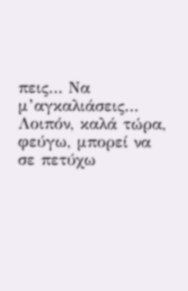πεις… Να μ’αγκαλιάσεις… Λοιπόν, καλά τώρα, φεύγω, μπορεί να σε πετύχω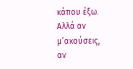κάπου έξω. Αλλά αν μ’ακούσεις, αν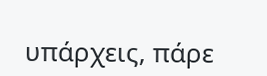υπάρχεις, πάρε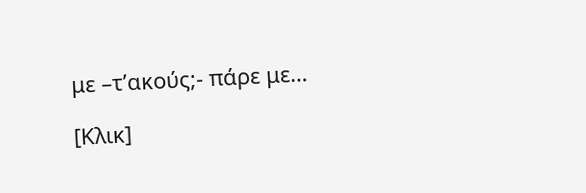με –τ’ακούς;- πάρε με…

[Κλικ]